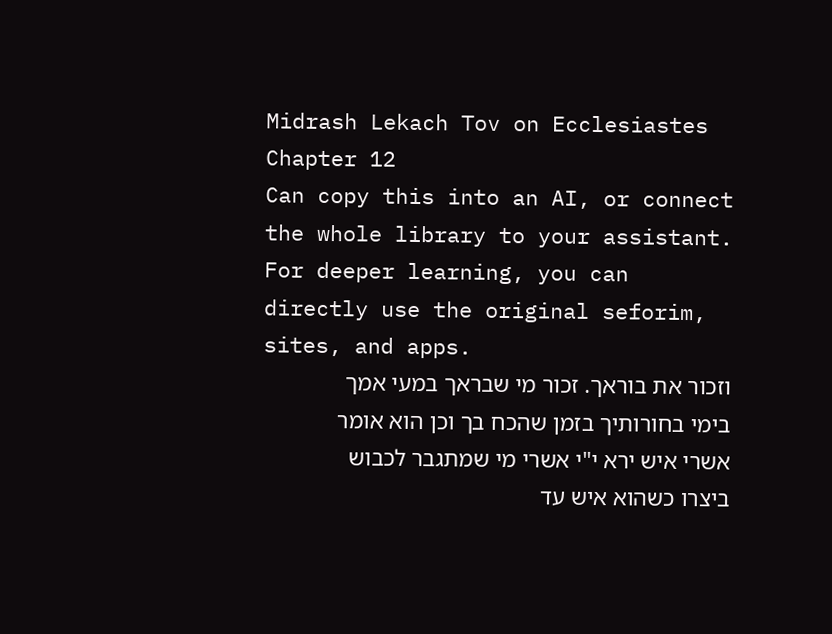Midrash Lekach Tov on Ecclesiastes Chapter 12
Can copy this into an AI, or connect the whole library to your assistant. For deeper learning, you can directly use the original seforim, sites, and apps.
וזכור את בוראך. זכור מי שבראך במעי אמך בימי בחורותיך בזמן שהכח בך וכן הוא אומר אשרי איש ירא י"י אשרי מי שמתגבר לכבוש ביצרו כשהוא איש עד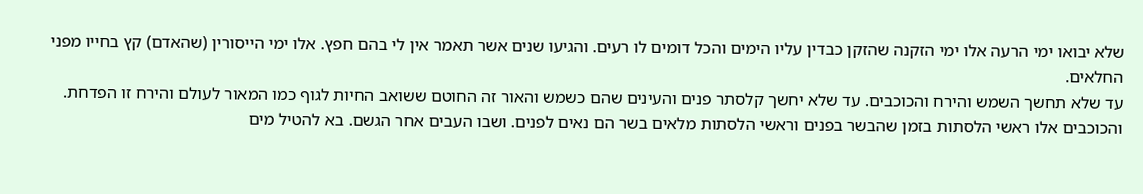שלא יבואו ימי הרעה אלו ימי הזקנה שהזקן כבדין עליו הימים והכל דומים לו רעים. והגיעו שנים אשר תאמר אין לי בהם חפץ. אלו ימי הייסורין (שהאדם) קץ בחייו מפני החלאים.
עד שלא תחשך השמש והירח והכוכבים. עד שלא יחשך קלסתר פנים והעינים שהם כשמש והאור זה החוטם ששואב החיות לגוף כמו המאור לעולם והירח זו הפדחת. והכוכבים אלו ראשי הלסתות בזמן שהבשר בפנים וראשי הלסתות מלאים בשר הם נאים לפנים. ושבו העבים אחר הגשם. בא להטיל מים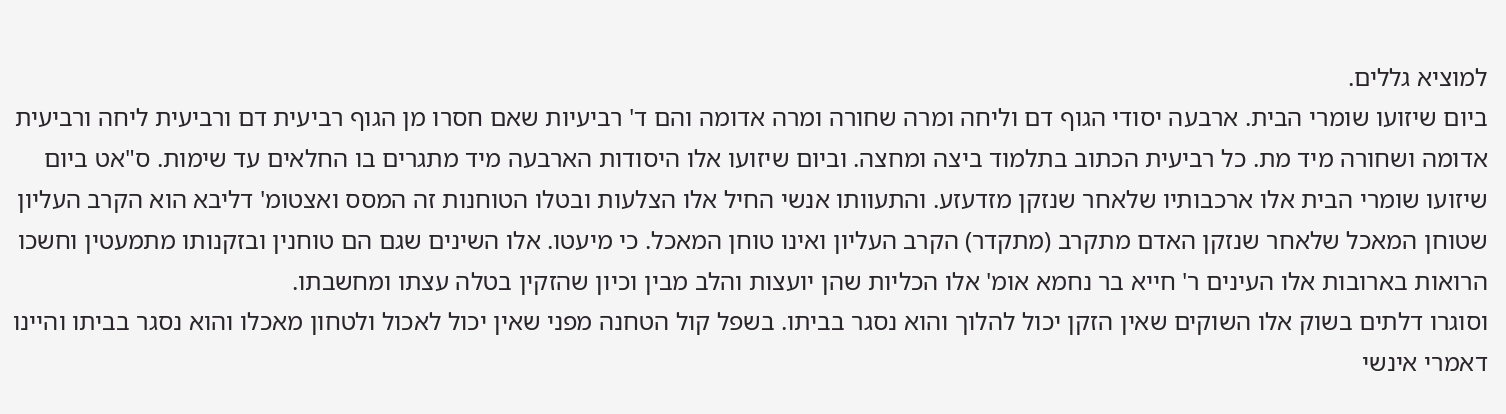למוציא גללים.
ביום שיזועו שומרי הבית. ארבעה יסודי הגוף דם וליחה ומרה שחורה ומרה אדומה והם ד' רביעיות שאם חסרו מן הגוף רביעית דם ורביעית ליחה ורביעית אדומה ושחורה מיד מת. כל רביעית הכתוב בתלמוד ביצה ומחצה. וביום שיזועו אלו היסודות הארבעה מיד מתגרים בו החלאים עד שימות. ס"אט ביום שיזועו שומרי הבית אלו ארכבותיו שלאחר שנזקן מזדעזע. והתעוותו אנשי החיל אלו הצלעות ובטלו הטוחנות זה המסס ואצטומ' דליבא הוא הקרב העליון שטוחן המאכל שלאחר שנזקן האדם מתקרב (מתקדר) הקרב העליון ואינו טוחן המאכל. כי מיעטו. אלו השינים שגם הם טוחנין ובזקנותו מתמעטין וחשכו הרואות בארובות אלו העינים ר' חייא בר נחמא אומ' אלו הכליות שהן יועצות והלב מבין וכיון שהזקין בטלה עצתו ומחשבתו.
וסוגרו דלתים בשוק אלו השוקים שאין הזקן יכול להלוך והוא נסגר בביתו. בשפל קול הטחנה מפני שאין יכול לאכול ולטחון מאכלו והוא נסגר בביתו והיינו דאמרי אינשי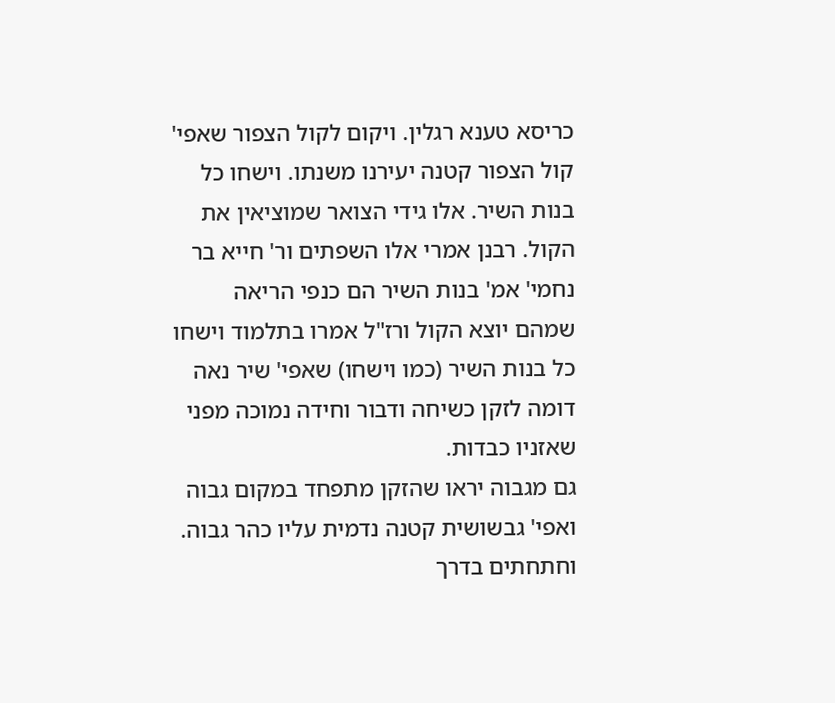כריסא טענא רגלין. ויקום לקול הצפור שאפי' קול הצפור קטנה יעירנו משנתו. וישחו כל בנות השיר. אלו גידי הצואר שמוציאין את הקול. רבנן אמרי אלו השפתים ור' חייא בר נחמי' אמ' בנות השיר הם כנפי הריאה שמהם יוצא הקול ורז"ל אמרו בתלמוד וישחו כל בנות השיר (כמו וישחו) שאפי' שיר נאה דומה לזקן כשיחה ודבור וחידה נמוכה מפני שאזניו כבדות.
גם מגבוה יראו שהזקן מתפחד במקום גבוה ואפי' גבשושית קטנה נדמית עליו כהר גבוה. וחתחתים בדרך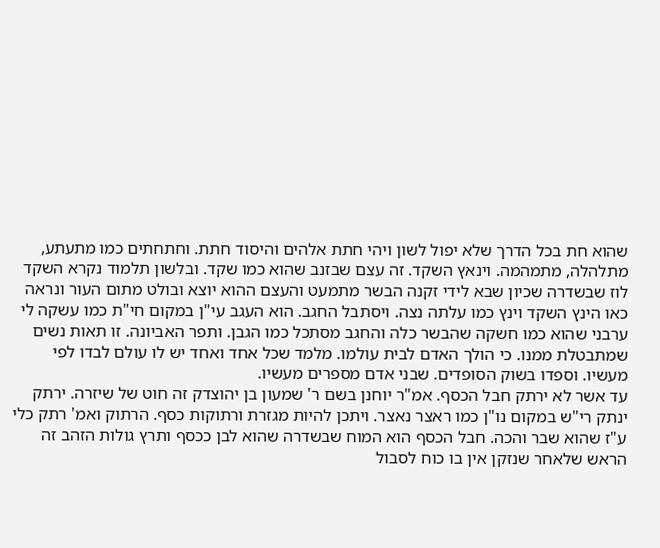שהוא חת בכל הדרך שלא יפול לשון ויהי חתת אלהים והיסוד חתת. וחתחתים כמו מתעתע, מתלהלה, מתמהמה. וינאץ השקד. זה עצם שבזנב שהוא כמו שקד. ובלשון תלמוד נקרא השקד לוז שבשדרה שכיון שבא לידי זקנה הבשר מתמעט והעצם ההוא יוצא ובולט מתום העור ונראה כאו הינץ השקד וינץ כמו עלתה נצה. ויסתבל החגב. הוא העגב עי"ן במקום חי"ת כמו עשקה לי ערבני שהוא כמו חשקה שהבשר כלה והחגב מסתכל כמו הגבן. ותפר האביונה. זו תאות נשים שמתבטלת ממנו. כי הולך האדם לבית עולמו. מלמד שכל אחד ואחד יש לו עולם לבדו לפי מעשיו. וספדו בשוק הסופדים. שבני אדם מספרים מעשיו.
עד אשר לא ירתק חבל הכסף. אמ"ר יוחנן בשם ר' שמעון בן יהוצדק זה חוט של שיזרה. ירתק ינתק רי"ש במקום נו"ן כמו ראצר נאצר. ויתכן להיות מגזרת ורתוקות כסף. הרתוק ואמ' רתק כלי ע"ז שהוא שבר והכה. חבל הכסף הוא המוח שבשדרה שהוא לבן ככסף ותרץ גולות הזהב זה הראש שלאחר שנזקן אין בו כוח לסבול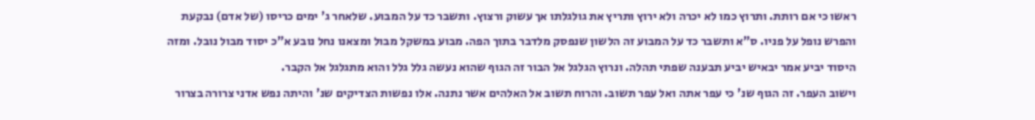ראשו כי אם רותת. ותרוץ כמו לא יכרה ולא ירוץ ותריץ את גולגלתו אך עשוק ורצוץ. ותשבר כד על המבוע. שלאחר ג' ימים כריסו (של אדם) נבקעת והפרש נופל על פניו. ס"א ותשבר כד על המבוע זה הלשון שנפסק מלדבר בתוך הפה. מבוע במשקל מבול ומצאנו נחל נובע א"כ יסוד מבול נובל. ומזה היסוד יביע אמר יבאיש יביע תבענה שפתי תהלה. ונרוץ הגלגל אל הבור זה הגוף שהוא נעשה גלל גלל והוא מתגלגל אל הקבר.
וישוב העפר. זה הגוף שנ' כי עפר אתה ואל עפר תשוב. והרוח תשוב אל האלהים אשר נתנה. אלו נפשות הצדיקים שנ' והיתה נפש אדני צרורה בצרור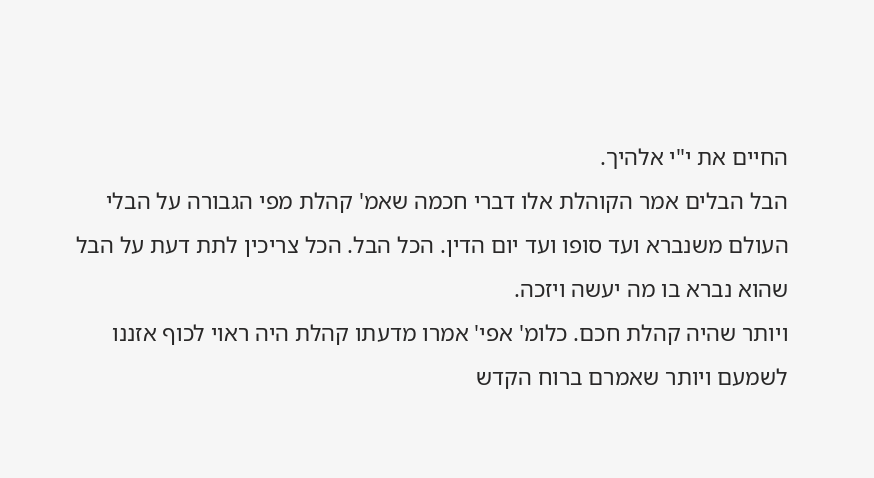החיים את י"י אלהיך.
הבל הבלים אמר הקוהלת אלו דברי חכמה שאמ' קהלת מפי הגבורה על הבלי העולם משנברא ועד סופו ועד יום הדין. הכל הבל. הכל צריכין לתת דעת על הבל שהוא נברא בו מה יעשה ויזכה.
ויותר שהיה קהלת חכם. כלומ' אפי' אמרו מדעתו קהלת היה ראוי לכוף אזננו לשמעם ויותר שאמרם ברוח הקדש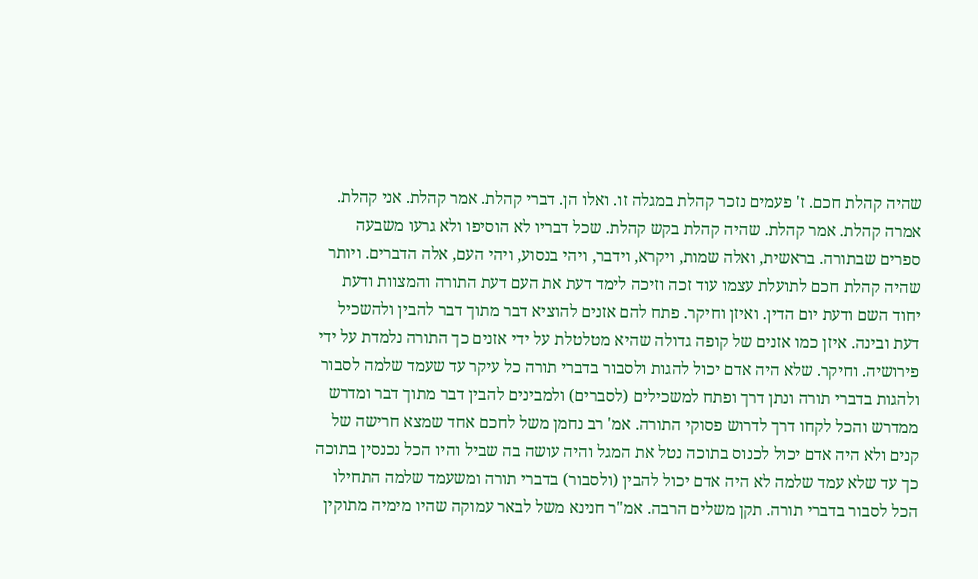שהיה קהלת חכם. ז' פעמים נזכר קהלת במגלה זו. ואלו הן. דברי קהלת. אמר קהלת. אני קהלת. אמרה קהלת. אמר קהלת. שהיה קהלת בקש קהלת. שכל דבריו לא הוסיפו ולא גרעו משבעה ספרים שבתורה. בראשית, ואלה שמות, ויקרא, וידבר, ויהי בנסוע, ויהי העם, אלה הדברים. ויותר שהיה קהלת חכם לתועלת עצמו עוד זכה וזיכה לימד דעת את העם דעת התורה והמצוות ודעת יחוד השם ודעת יום הדין. ואיזן וחיקר. פתח להם אזנים להוציא דבר מתוך דבר להבין ולהשכיל דעת ובינה. איזן כמו אזנים של קופה גדולה שהיא מטלטלת על ידי אזנים כך התורה נלמדת על ידי פירושיה. וחיקר. שלא היה אדם יכול להגות ולסבור בדברי תורה כל עיקר עד שעמד שלמה לסבור ולהגות בדברי תורה ונתן דרך ופתח למשכילים (לסברים) ולמבינים להבין דבר מתוך דבר ומדרש ממדרש והכל לקחו דרך לדרוש פסוקי התורה. אמ' רב נחמן משל לחכם אחד שמצא חרישה של קנים ולא היה אדם יכול לכנוס בתוכה נטל את המגל והיה עושה בה שביל והיו הכל נכנסין בתוכה כך עד שלא עמד שלמה לא היה אדם יכול להבין (ולסבור) בדברי תורה ומשעמד שלמה התחילו הכל לסבור בדברי תורה. תקן משלים הרבה. אמ"ר חנינא משל לבאר עמוקה שהיו מימיה מתוקין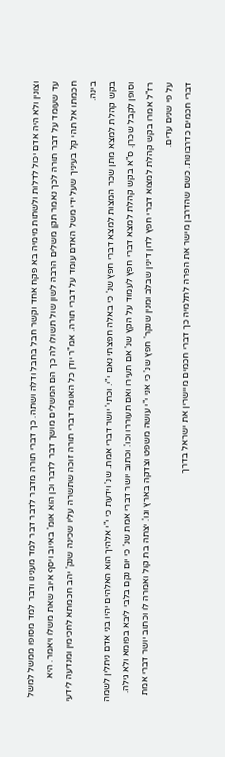וצונין ולא היה אדם יכול לדלות ולשתות מימיה בא פקח אחד וקשר חבל בחבל ודלה ושתה. כך דברי תורה מדבר לדבר דבר למד מענינו ודבר למד מסופו ממשל למשל עד שעומד על דבר תורה לכך נאמר תקן משלים הרבה לשון שול תשולו לה כך הם המשלים מושך דבר לדבר וכן הוא אומ' באיוב ויסף איוב שאת משלו ויאמר. היא חכמתו אל תהי קל בעיניך שעל ידי משל האדם עומד על דברי תורה. אמ"ר יודן כל האומר דברי תורה זוכה שתשרה עליו שכינה שנק' יהב חכמתא לחכימין ומנדעה לידעי בינה.
בקש קהלת למצא מתן שכר המצות למצא דברי חפץ שנ' כי באלה חפצתי נאם י"י. וכתי' יושר דברי אמת. שנ' וידעת כי י"י אלהיך הוא האלהים יהיו בני אדם ניתלין לשמה וסופן לקבל שכרן. ס"א בקש קהלת למצא דברי חפץ לעמוד על הקץ שנ' אם תעירו ואם תעוררו וכו'. וכתוב יושר דברי אמת שנ' כי יום נקם בלבי ליבא בפומא ולא גילה. רז"ל אמרו בקש קהלת למצוא דברי חפץ לדון דינין שבלב ומנין שנקר' חפץ שנ' כי אני י"י עושה משפט וצדקה בארץ וגו'. יצתה בת קול ואמרה לו וכתוב יושר דברי אמת על פי שנים עדים.
דברי חכמים כדרבונות. כשם שהדרבן מישר את הפרה לתלמיה כך דברי חכמים מיישרין את ישראל בדרך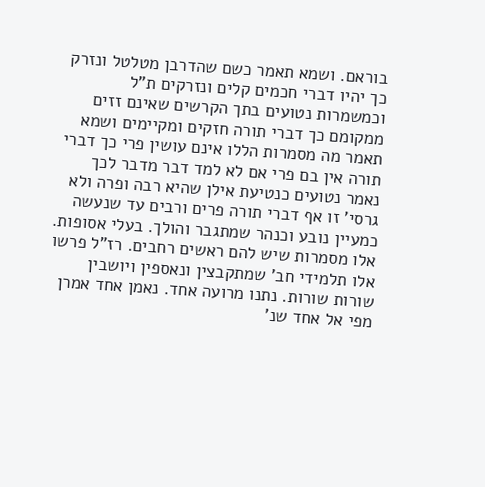בוראם. ושמא תאמר כשם שהדרבן מטלטל ונזרק כך יהיו דברי חכמים קלים ונזרקים ת"ל וכמשמרות נטועים בתך הקרשים שאינם זזים ממקומם כך דברי תורה חזקים ומקיימים ושמא תאמר מה מסמרות הללו אינם עושין פרי כך דברי תורה אין בם פרי אם לא למד דבר מדבר לכך נאמר נטועים כנטיעת אילן שהיא רבה ופרה ולא גרסי' זו אף דברי תורה פרים ורבים עד שנעשה כמעיין נובע וכנהר שמתגבר והולך. בעלי אסופות. אלו מסמרות שיש להם ראשים רחבים. רז"ל פרשו אלו תלמידי חב' שמתקבצין ונאספין ויושבין שורות שורות. נתנו מרועה אחד. נאמן אחד אמרן מפי אל אחד שנ'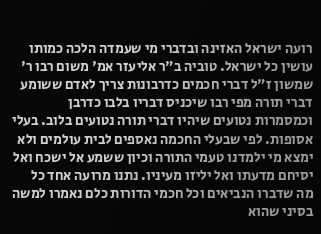רועה ישראל האזינה ובדברי מי שעמדה הלכה כמותו עושין כל ישראל. טוביה ב"ר אליעזר אמ' משום רבו ר' שמשון ז"ל דברי חכמים כדרבונות צריך לאדם ששומע דברי תורה מפי רבו שיכניס דבריו בלבו כדרבן וכמסמרות נטועים שיהיו דברי תורה נטועים בלוב. בעלי אסופות. לפי שבעלי החכמה נאספים לבית עולמים ולא ימצא מי ילמדנו טעמי התורה וכיון ששמע אל ישכח ואל יסיחם מדעתו ואל יליזו מעיניו. נתנו מרועה אחד כל מה שדברו הנביאים וכל חכמי הדורות כלם נאמרו למשה בסיני שהוא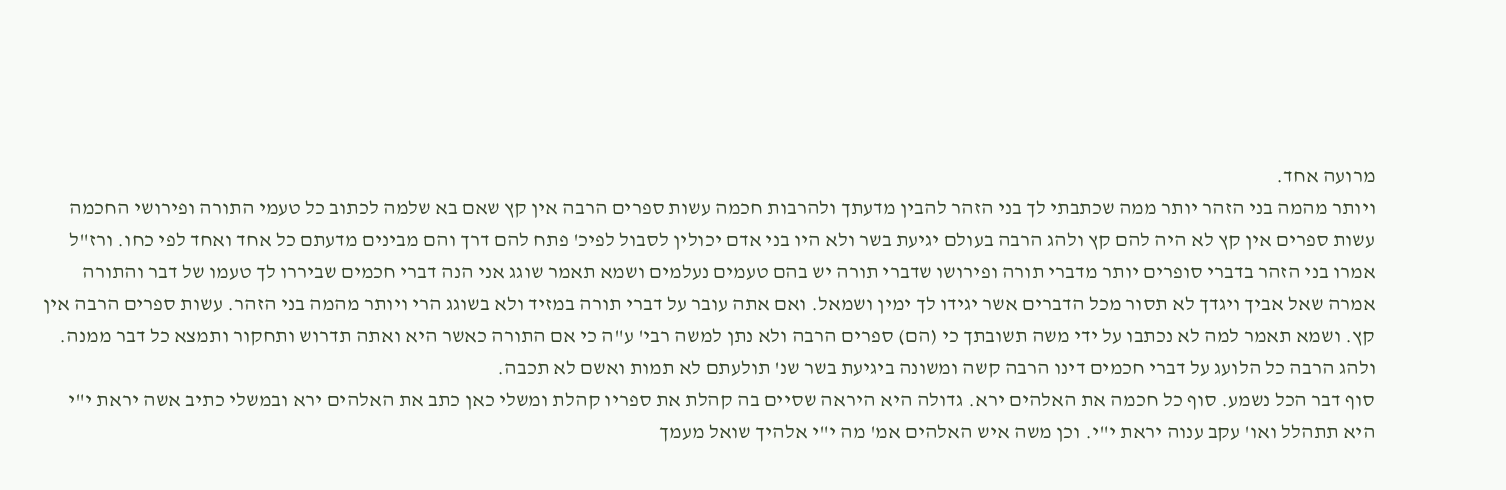מרועה אחד.
ויותר מהמה בני הזהר יותר ממה שכתבתי לך בני הזהר להבין מדעתך ולהרבות חכמה עשות ספרים הרבה אין קץ שאם בא שלמה לכתוב כל טעמי התורה ופירושי החכמה עשות ספרים אין קץ לא היה להם קץ ולהג הרבה בעולם יגיעת בשר ולא היו בני אדם יכולין לסבול לפיכ' פתח להם דרך והם מבינים מדעתם כל אחד ואחד לפי כחו. ורז"ל אמרו בני הזהר בדברי סופרים יותר מדברי תורה ופירושו שדברי תורה יש בהם טעמים נעלמים ושמא תאמר שוגג אני הנה דברי חכמים שביררו לך טעמו של דבר והתורה אמרה שאל אביך ויגדך לא תסור מכל הדברים אשר יגידו לך ימין ושמאל. ואם אתה עובר על דברי תורה במזיד ולא בשוגג הרי ויותר מהמה בני הזהר. עשות ספרים הרבה אין קץ. ושמא תאמר למה לא נכתבו על ידי משה תשובתך כי (הם) ספרים הרבה ולא נתן למשה רבי' ע"ה כי אם התורה כאשר היא ואתה תדרוש ותחקור ותמצא כל דבר ממנה. ולהג הרבה כל הלועג על דברי חכמים דינו הרבה קשה ומשונה ביגיעת בשר שנ' תולעתם לא תמות ואשם לא תכבה.
סוף דבר הכל נשמע. סוף כל חכמה את האלהים ירא. גדולה היא היראה שסיים בה קהלת את ספריו קהלת ומשלי כאן כתב את האלהים ירא ובמשלי כתיב אשה יראת י"י היא תתהלל ואו' עקב ענוה יראת י"י. וכן משה איש האלהים אמ' מה י"י אלהיך שואל מעמך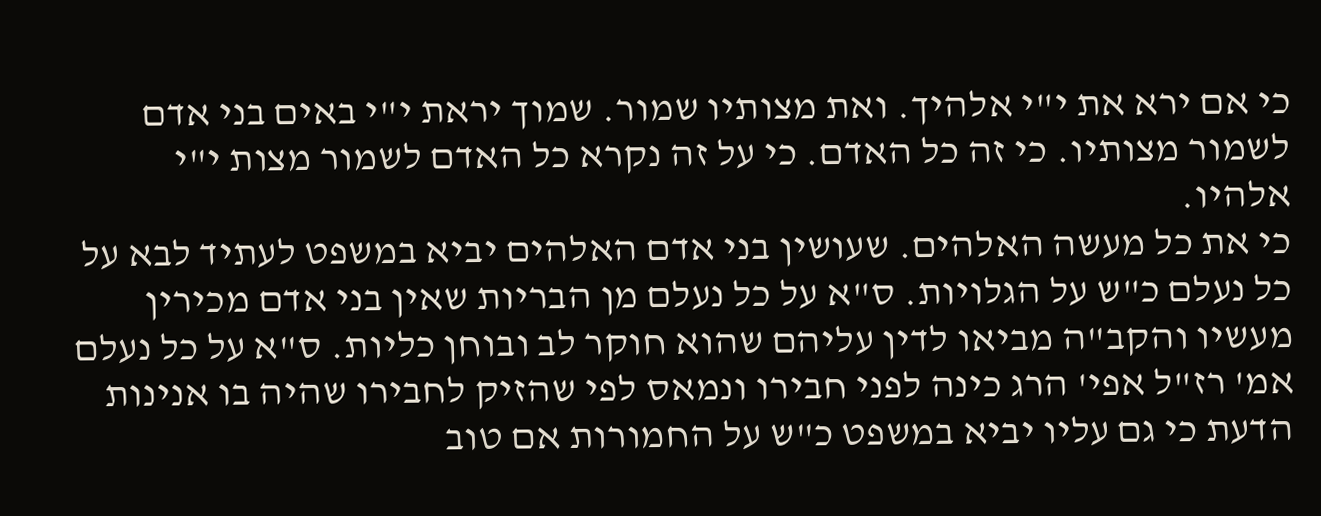כי אם ירא את י"י אלהיך. ואת מצותיו שמור. שמוך יראת י"י באים בני אדם לשמור מצותיו. כי זה כל האדם. כי על זה נקרא כל האדם לשמור מצות י"י אלהיו.
כי את כל מעשה האלהים. שעושין בני אדם האלהים יביא במשפט לעתיד לבא על כל נעלם כ"ש על הגלויות. ס"א על כל נעלם מן הבריות שאין בני אדם מכירין מעשיו והקב"ה מביאו לדין עליהם שהוא חוקר לב ובוחן כליות. ס"א על כל נעלם אמ' רז"ל אפי' הרג כינה לפני חבירו ונמאס לפי שהזיק לחבירו שהיה בו אנינות הדעת כי גם עליו יביא במשפט כ"ש על החמורות אם טוב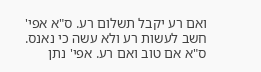ואם רע יקבל תשלום רע. ס"א אפי' חשב לעשות רע ולא עשה כי נאנס. ס"א אם טוב ואם רע. אפי' נתן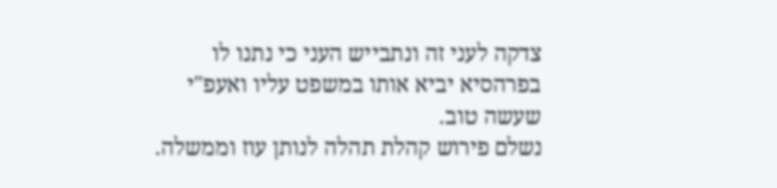צדקה לעני זה ונתבייש העני כי נתנו לו בפרהסיא יביא אותו במשפט עליו ואעפ"י שעשה טוב.
נשלם פירוש קהלת תהלה לנותן עוז וממשלה.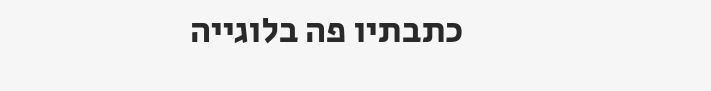כתבתיו פה בלוגייה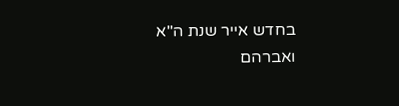בחדש אייר שנת ה"א
ואברהם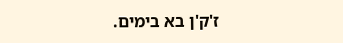ז'ק'ן בא בימים.